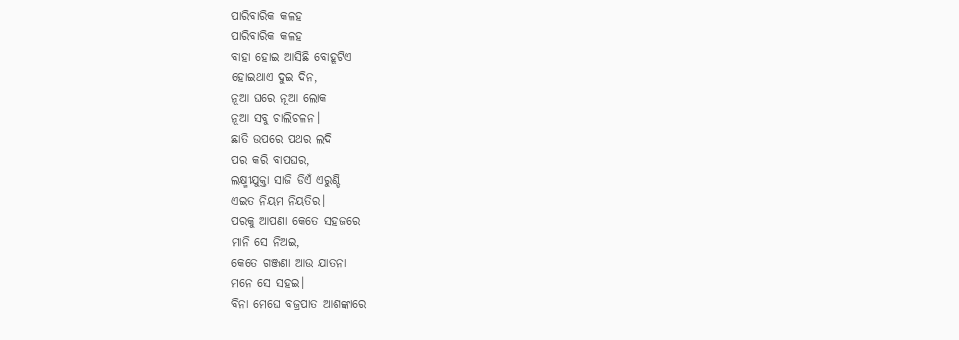ପାରିବାରିକ କଳହ
ପାରିବାରିକ କଳହ
ବାହା ହୋଇ ଆସିଛି ବୋହୂଟିଏ
ହୋଇଥାଏ ଦୁଇ ଦିନ,
ନୂଆ ଘରେ ନୂଆ ଲୋକ
ନୂଆ ସବୁ ଚାଲିଚଳନ।
ଛାତି ଉପରେ ପଥର ଲଦି
ପର କରି ବାପଘର,
ଲକ୍ଷ୍ମୀଯୁକ୍ତା ସାଜି ଡିଏଁ ଏରୁଣ୍ଡି
ଏଇତ ନିୟମ ନିୟତିର।
ପରକୁ ଆପଣା କେତେ ସହଜରେ
ମାନି ସେ ନିଅଇ,
କେତେ ଗଞ୍ଜଣା ଆଉ ଯାତନା
ମନେ ସେ ସହଇ।
ବିନା ମେଘେ ବଜ୍ରପାତ ଆଶଙ୍କାରେ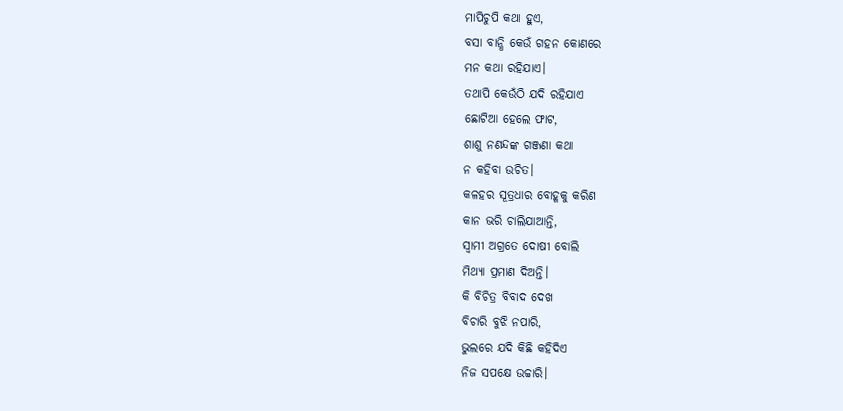ମାପିଚୁପି କଥା ହୁଏ,
ବସା ବାନ୍ଧି କେଉଁ ଗହନ କୋଣରେ
ମନ କଥା ରହିଯାଏ।
ତଥାପି କେଉଁଠି ଯଦି ରହିଯାଏ
ଛୋଟିଆ ହେଲେ ଫାଟ,
ଶାଶୁ ନଣନ୍ଦଙ୍କ ଗଞ୍ଜଣା କଥା
ନ କହିବା ଉଚିତ।
କଳହର ସୂତ୍ରଧାର ବୋହୂକୁ କରିଣ
କାନ ଭରି ଚାଲିଯାଆନ୍ତି,
ସ୍ୱାମୀ ଅଗ୍ରତେ ଦୋଷୀ ବୋଲି
ମିଥ୍ୟା ପ୍ରମାଣ ଦିଅନ୍ତି।
କି ବିଚିତ୍ର ବିବାଦ ଦେଖ
ବିଚାରି ବୁଝି ନପାରି,
ଭୁଲରେ ଯଦି କିଛି କହିଦିଏ
ନିଜ ସପକ୍ଷେ ଉଚ୍ଚାରି।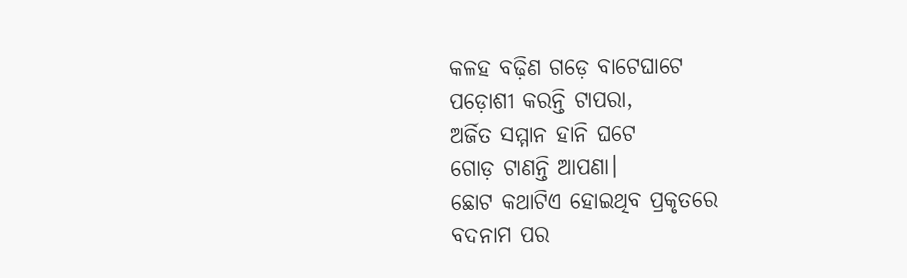କଳହ ବଢ଼ିଣ ଗଡ଼େ ବାଟେଘାଟେ
ପଡ଼ୋଶୀ କରନ୍ତି ଟାପରା,
ଅର୍ଜିତ ସମ୍ମାନ ହାନି ଘଟେ
ଗୋଡ଼ ଟାଣନ୍ତି ଆପଣା।
ଛୋଟ କଥାଟିଏ ହୋଇଥିବ ପ୍ରକୃତରେ
ବଦନାମ ପର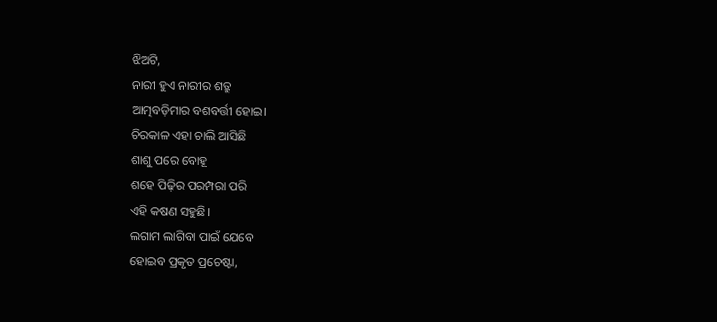ଝିଅଟି,
ନାରୀ ହୁଏ ନାରୀର ଶତ୍ରୁ
ଆତ୍ମବଡ଼ିମାର ବଶବର୍ତ୍ତୀ ହୋଇ।
ଚିରକାଳ ଏହା ଚାଲି ଆସିଛି
ଶାଶୁ ପରେ ବୋହୂ
ଶହେ ପିଢ଼ିର ପରମ୍ପରା ପରି
ଏହି କଷଣ ସହୁଛି।
ଲଗାମ ଲାଗିବା ପାଇଁ ଯେବେ
ହୋଇବ ପ୍ରକୃତ ପ୍ରଚେଷ୍ଟା,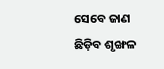ସେବେ ଜାଣ ଛିଡ଼ିବ ଶୃଙ୍ଖଳ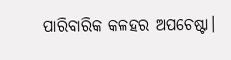ପାରିବାରିକ କଳହର ଅପଚେଷ୍ଟା।